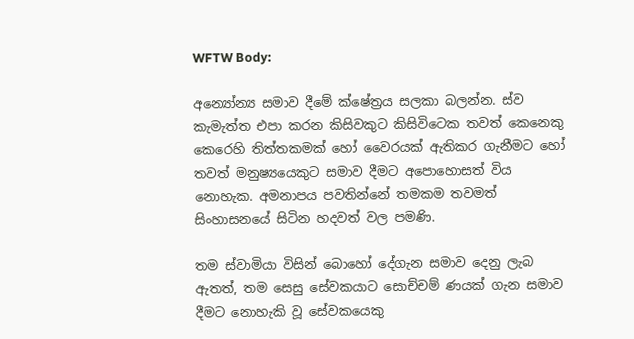WFTW Body:

අන්‍යෝන්‍ය සමාව දීමේ ක්ෂේත්‍රය සලකා බලන්න. ස්ව කැමැත්ත එපා කරන කිසිවකුට කිසිවිටෙක තවත් කෙනෙකු කෙරෙහි තිත්තකමක් හෝ වෛරයක් ඇතිකර ගැනීමට හෝ තවත් මනුෂ්‍යයෙකුට සමාව දීමට අපොහොසත් විය නොහැක. අමනාපය පවතින්නේ තමකම තවමත් සිංහාසනයේ සිටින හදවත් වල පමණි.

තම ස්වාමියා විසින් බොහෝ දේගැන සමාව දෙනු ලැබ ඇතත්, තම සෙසු සේවකයාට සොච්චම් ණයක් ගැන සමාව දීමට නොහැකි වූ සේවකයෙකු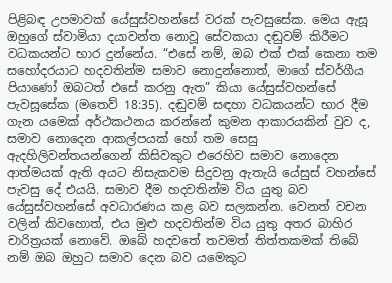පිළිබඳ උපමාවක් යේසුස්වහන්සේ වරක් පැවසුසේක. මෙය ඇසූ ඔහුගේ ස්වාමියා දයාවන්ත නොවූ සේවකයා දඬුවම් කිරීමට වධකයන්ට භාර දුන්නේය. “එසේ නම්, ඔබ එක් එක් කෙනා තම සහෝදරයාට හදවතින්ම සමාව නොදුන්නොත්, මාගේ ස්වර්ගීය පියාණෝ ඔබටත් එසේ කරනු ඇත” කියා යේසුස්වහන්සේ පැවසූසේක (මතෙව් 18:35). දඬුවම් සඳහා වධකයන්ට භාර දීම ගැන යමෙක් අර්ථකථනය කරන්නේ කුමන ආකාරයකින් වුව ද, සමාව නොදෙන ආකල්පයක් හෝ තම සෙසු ඇදහිලිවන්තයන්ගෙන් කිසිවකුට එරෙහිව සමාව නොදෙන ආත්මයක් ඇති අයට නිසැකවම සිදුවනු ඇතැයි යේසුස් වහන්සේ පැවසු දේ එයයි. සමාව දීම හදවතින්ම විය යුතු බව යේසුස්වහන්සේ අවධාරණය කළ බව සලකන්න. වෙනත් වචන වලින් කිවහොත්, එය මුළු හදවතින්ම විය යුතු අතර බාහිර චාරිත්‍රයක් නොවේ. ඔබේ හදවතේ තවමත් තිත්තකමක් තිබේ නම් ඔබ ඔහුට සමාව දෙන බව යමෙකුට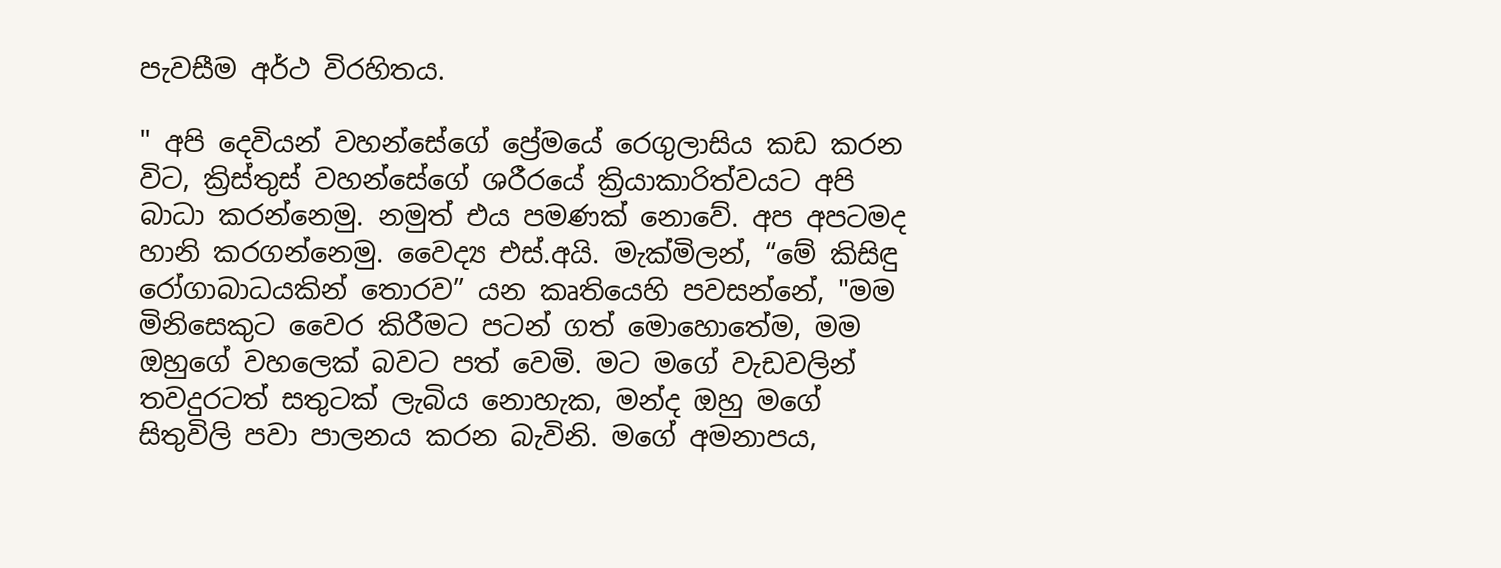පැවසීම අර්ථ විරහිතය.

" අපි දෙවියන් වහන්සේගේ ප්‍රේමයේ රෙගුලාසිය කඩ කරන විට, ක්‍රිස්තුස් වහන්සේගේ ශරීරයේ ක්‍රියාකාරිත්වයට අපි බාධා කරන්නෙමු. නමුත් එය පමණක් නොවේ. අප අපටමද හානි කරගන්නෙමු. වෛද්‍ය එස්.අයි. මැක්මිලන්, “මේ කිසිඳු රෝගාබාධයකින් තොරව” යන කෘතියෙහි පවසන්නේ, "මම මිනිසෙකුට වෛර කිරීමට පටන් ගත් මොහොතේම, මම ඔහුගේ වහලෙක් බවට පත් වෙමි. මට මගේ වැඩවලින් තවදුරටත් සතුටක් ලැබිය නොහැක, මන්ද ඔහු මගේ සිතුවිලි පවා පාලනය කරන බැවිනි. මගේ අමනාපය,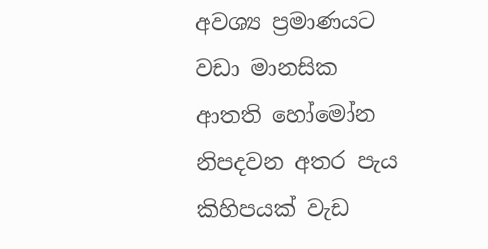අවශ්‍ය ප්‍රමාණයට වඩා මානසික ආතති හෝමෝන නිපදවන අතර පැය කිහිපයක් වැඩ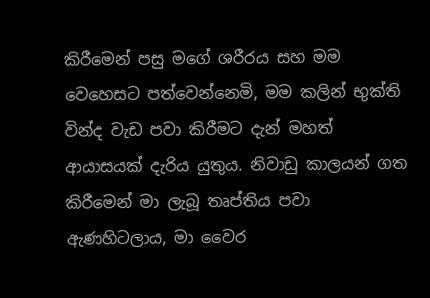කිරීමෙන් පසු මගේ ශරීරය සහ මම වෙහෙසට පත්වෙන්නෙමි, මම කලින් භුක්ති වින්ද වැඩ පවා කිරීමට දැන් මහත් ආයාසයක් දැරිය යුතුය. නිවාඩු කාලයන් ගත කිරීමෙන් මා ලැබූ තෘප්තිය පවා ඇණහිටලාය, මා වෛර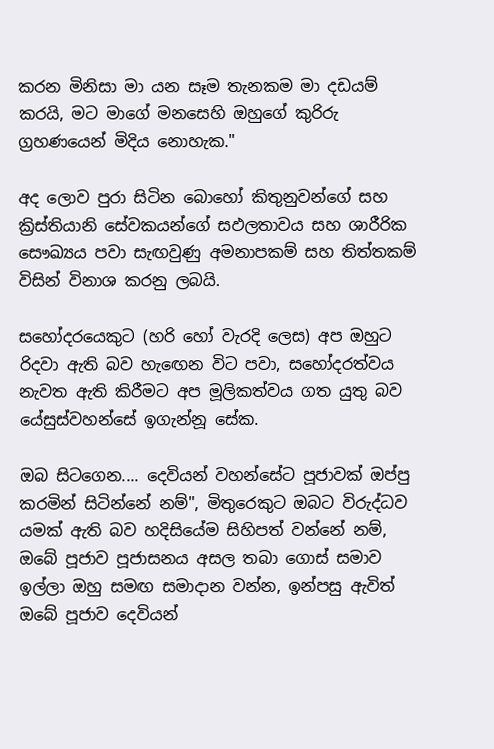කරන මිනිසා මා යන සෑම තැනකම මා දඩයම් කරයි, මට මාගේ මනසෙහි ඔහුගේ කුරිරු ග්‍රහණයෙන් මිදිය නොහැක."

අද ලොව පුරා සිටින බොහෝ කිතුනුවන්ගේ සහ ක්‍රිස්තියානි සේවකයන්ගේ සඵලතාවය සහ ශාරීරික සෞඛ්‍යය පවා සැඟවුණු අමනාපකම් සහ තිත්තකම් විසින් විනාශ කරනු ලබයි.

සහෝදරයෙකුට (හරි හෝ වැරදි ලෙස) අප ඔහුට රිදවා ඇති බව හැඟෙන විට පවා, සහෝදරත්වය නැවත ඇති කිරීමට අප මූලිකත්වය ගත යුතු බව යේසුස්වහන්සේ ඉගැන්නූ සේක.

ඔබ සිටගෙන.... දෙවියන් වහන්සේට පූජාවක් ඔප්පු කරමින් සිටින්නේ නම්", මිතුරෙකුට ඔබට විරුද්ධව යමක් ඇති බව හදිසියේම සිහිපත් වන්නේ නම්, ඔබේ පූජාව පූජාසනය අසල තබා ගොස් සමාව ඉල්ලා ඔහු සමඟ සමාදාන වන්න, ඉන්පසු ඇවිත් ඔබේ පූජාව දෙවියන්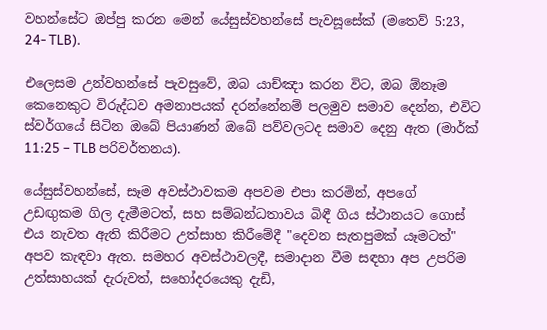වහන්සේට ඔප්පු කරන මෙන් යේසුස්වහන්සේ පැවසූසේක් (මතෙව් 5:23, 24- TLB).

එලෙසම උන්වහන්සේ පැවසුවේ, ඔබ යාච්ඤා කරන විට, ඔබ ඕනෑම කෙනෙකුට විරුද්ධව අමනාපයක් දරන්නේනම් පලමුව සමාව දෙන්න, එවිට ස්වර්ගයේ සිටින ඔබේ පියාණන් ඔබේ පව්වලටද සමාව දෙනු ඇත (මාර්ක් 11:25 – TLB පරිවර්තනය).

යේසුස්වහන්සේ, සෑම අවස්ථාවකම අපවම එපා කරමින්, අපගේ උඩඟුකම ගිල දැමීමටත්, සහ සම්බන්ධතාවය බිඳී ගිය ස්ථානයට ගොස් එය නැවත ඇති කිරීමට උත්සාහ කිරීමේදී "දෙවන සැතපුමක් යෑමටත්" අපව කැඳවා ඇත. සමහර අවස්ථාවලදී, සමාදාන වීම සඳහා අප උපරිම උත්සාහයක් දැරුවත්, සහෝදරයෙකු දැඩි,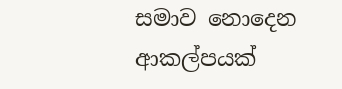සමාව නොදෙන ආකල්පයක්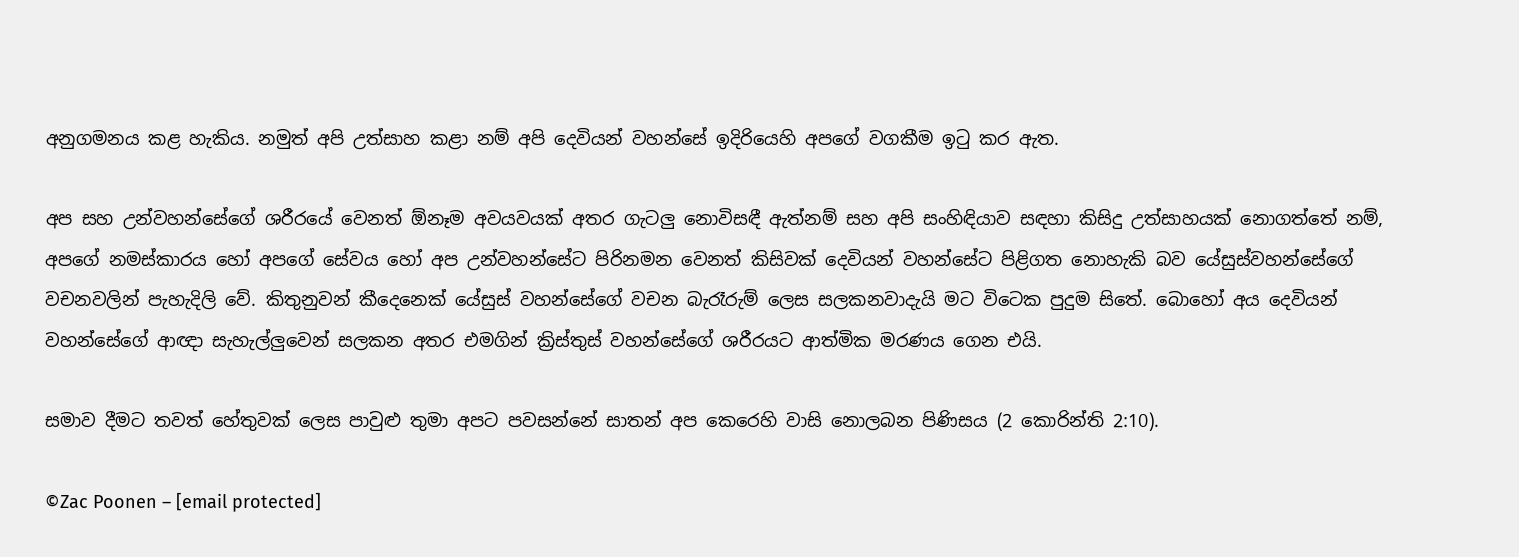අනුගමනය කළ හැකිය. නමුත් අපි උත්සාහ කළා නම් අපි දෙවියන් වහන්සේ ඉදිරියෙහි අපගේ වගකීම ඉටු කර ඇත.

අප සහ උන්වහන්සේගේ ශරීරයේ වෙනත් ඕනෑම අවයවයක් අතර ගැටලු නොවිසඳී ඇත්නම් සහ අපි සංහිඳියාව සඳහා කිසිදු උත්සාහයක් නොගත්තේ නම්, අපගේ නමස්කාරය හෝ අපගේ සේවය හෝ අප උන්වහන්සේට පිරිනමන වෙනත් කිසිවක් දෙවියන් වහන්සේට පිළිගත නොහැකි බව යේසුස්වහන්සේගේ වචනවලින් පැහැදිලි වේ. කිතුනුවන් කීදෙනෙක් යේසුස් වහන්සේගේ වචන බැරෑරුම් ලෙස සලකනවාදැයි මට විටෙක පුදුම සිතේ. බොහෝ අය දෙවියන් වහන්සේගේ ආඥා සැහැල්ලුවෙන් සලකන අතර එමගින් ක්‍රිස්තුස් වහන්සේගේ ශරීරයට ආත්මික මරණය ගෙන එයි.

සමාව දීමට තවත් හේතුවක් ලෙස පාවුළු තුමා අපට පවසන්නේ සාතන් අප කෙරෙහි වාසි නොලබන පිණිසය (2 කොරින්ති 2:10).

©Zac Poonen – [email protected]